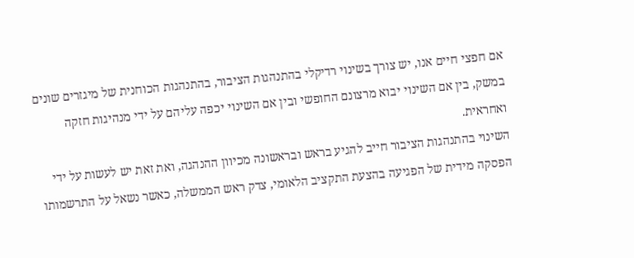אם חפצי חיים אנו, יש צורך בשינוי רדיקלי בהתנהגות הציבור, בהתנהגות הכוחנית של מיגזרים שונים במשק, בין אם השינוי יבוא מרצונם החופשי ובין אם השינוי יכפה עליהם על ידי מנהיגות חזקה ואחראית.
השינוי בהתנהגות הציבור חייב להגיע בראש ובראשונה מכיוון ההנהגה, ואת זאת יש לעשות על ידי הפסקה מידית של הפגיעה בהצעת התקציב הלאומי, צדק ראש הממשלה, כאשר נשאל על התרשמותו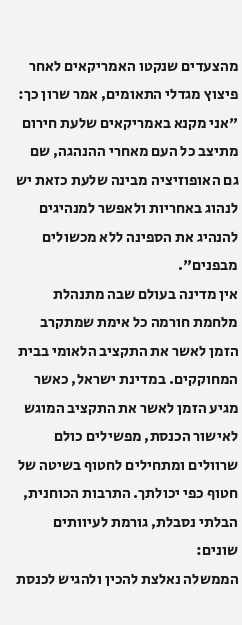מהצעדים שנקטו האמריקאים לאחר פיצוץ מגדלי התאומים, אמר שרון כך: "אני מקנא באמריקאים שלעת חירום מתיצב כל העם מאחרי ההנהגה, שם גם האופוזיציה מבינה שלעת כזאת יש לנהוג באחריות ולאפשר למנהיגים להנהיג את הספינה ללא מכשולים מבפנים".
אין מדינה בעולם שבה מתנהלת מלחמת חורמה כל אימת שמתקרב הזמן לאשר את התקציב הלאומי בבית המחוקקים. במדינת ישראל, כאשר מגיע הזמן לאשר את התקציב המוגש לאישור הכנסת, מפשילים כולם שרוולים ומתחילים לחטוף בשיטה של חטוף כפי יכולתך. התרבות הכוחנית, הבלתי נסבלת, גורמת לעיוותים שונים:
הממשלה נאלצת להכין ולהגיש לכנסת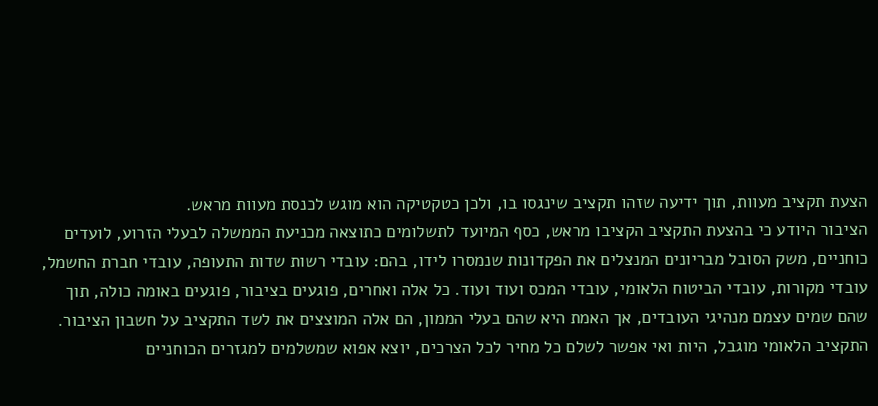הצעת תקציב מעוות, תוך ידיעה שזהו תקציב שינגסו בו, ולכן כטקטיקה הוא מוגש לכנסת מעוות מראש.
הציבור היודע כי בהצעת התקציב הקציבו מראש, כסף המיועד לתשלומים כתוצאה מכניעת הממשלה לבעלי הזרוע, לועדים כוחניים, משק הסובל מבריונים המנצלים את הפקדונות שנמסרו לידו, בהם: עובדי רשות שדות התעופה, עובדי חברת החשמל, עובדי מקורות, עובדי הביטוח הלאומי, עובדי המכס ועוד ועוד. כל אלה ואחרים, פוגעים בציבור, פוגעים באומה כולה, תוך שהם שמים עצמם מנהיגי העובדים, אך האמת היא שהם בעלי הממון, הם אלה המוצצים את לשד התקציב על חשבון הציבור.
התקציב הלאומי מוגבל, היות ואי אפשר לשלם כל מחיר לכל הצרכים, יוצא אפוא שמשלמים למגזרים הכוחניים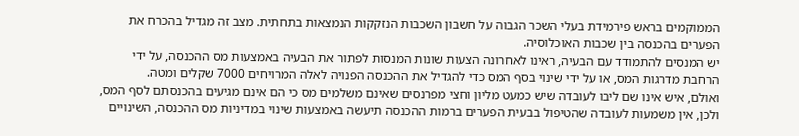הממוקמים בראש פירמידת בעלי השכר הגבוה על חשבון השכבות הנזקקות הנמצאות בתחתית. מצב זה מגדיל בהכרח את הפערים בהכנסה בין שכבות האוכלוסיה.
יש המנסים להתמודד עם הבעיה, ראינו לאחרונה הצעות שונות המנסות לפתור את הבעיה באמצעות מס ההכנסה, על ידי הרחבת מדרגות המס, או על ידי שינוי בסף המס כדי להגדיל את ההכנסה הפנויה לאלה המרויחים 7000 שקלים ומטה.
ואולם, איש אינו שם ליבו לעובדה שיש כמעט מליון וחצי מפרנסים שאינם משלמים מס כי הם אינם מגיעים בהכנסתם לסף המס, ולכן, אין משמעות לעובדה שהטיפול בבעית הפערים ברמות ההכנסה תיעשה באמצעות שינוי במדיניות מס ההכנסה, השינויים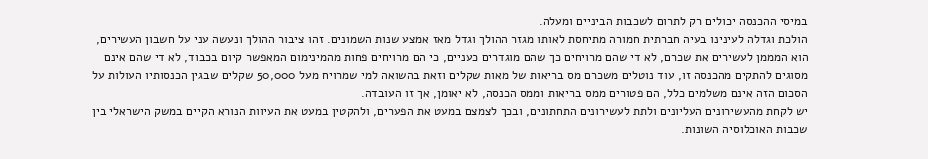במיסי ההכנסה יכולים רק לתרום לשכבות הביניים ומעלה.
הולכת וגדלה לעינינו בעיה חברתית חמורה מתיחסת לאותו מגזר ההולך וגדל מאז אמצע שנות השמונים. זהו ציבור ההולך ונעשה עני על חשבון העשירים, הוא המממן לעשירים את שכרם, לא די שהם מרויחים כך שהם מוגדרים כעניים, כי הם מרויחים פחות מהמינימום המאפשר קיום בכבוד, לא די שהם אינם מסוגים להתקים מהכנסה זו, עוד נוטלים משכרם מס בריאות של מאות שקלים וזאת בהשואה למי שמרויח מעל 50,000 שקלים שבגין הכנסותיו העולות על הסכום הזה אינם משלמים כלל, הם פטורים ממס בריאות וממס הכנסה, לא יאומן, אך זו העובדה.
יש לקחת מהעשירונים העליונים ולתת לעשירונים התחתונים, ובכך לצמצם במעט את הפערים, ולהקטין במעט את העיוות הנורא הקיים במשק הישראלי בין שכבות האוכלוסיה השונות.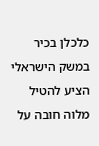כלכלן בכיר במשק הישראלי הציע להטיל מלוה חובה על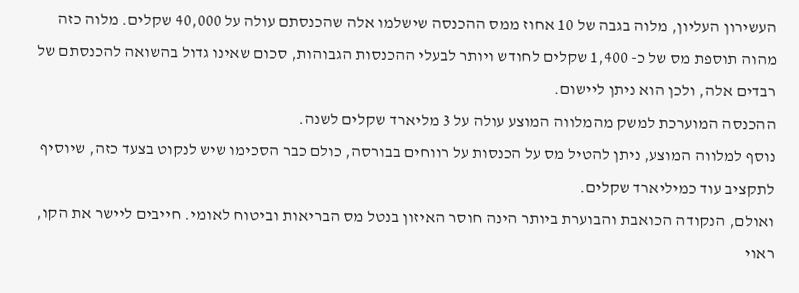העשירון העליון, מלוה בגבה של 10 אחוז ממס ההכנסה שישלמו אלה שהכנסתם עולה על 40,000 שקלים. מלוה כזה מהוה תוספת מס של כ- 1,400 שקלים לחודש ויותר לבעלי ההכנסות הגבוהות, סכום שאינו גדול בהשואה להכנסתם של רבדים אלה, ולכן הוא ניתן ליישום.
ההכנסה המוערכת למשק מהמלווה המוצע עולה על 3 מליארד שקלים לשנה.
נוסף למלווה המוצע, ניתן להטיל מס על הכנסות על רווחים בבורסה, כולם כבר הסכימו שיש לנקוט בצעד כזה, שיוסיף לתקציב עוד כמיליארד שקלים.
ואולם, הנקודה הכואבת והבוערת ביותר הינה חוסר האיזון בנטל מס הבריאות וביטוח לאומי. חייבים ליישר את הקו, ראוי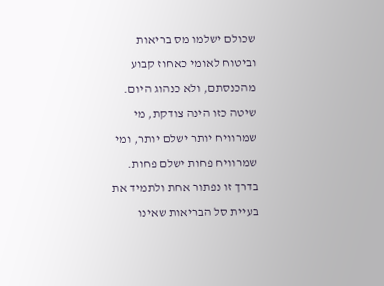שכולם ישלמו מס בריאות וביטוח לאומי כאחוז קבוע מהכנסתם, ולא כנהוג היום. שיטה כזו הינה צודקת, מי שמרוויח יותר ישלם יותר, ומי שמרוויח פחות ישלם פחות. בדרך זו נפתור אחת ולתמיד את בעיית סל הבריאות שאינו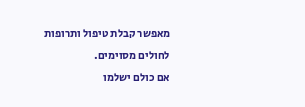מאפשר קבלת טיפול ותרופות לחולים מסוימים.
אם כולם ישלמו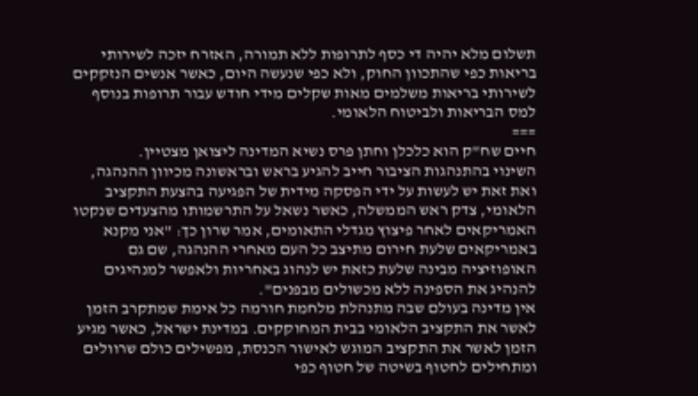תשלום מלא יהיה די כסף לתרופות ללא תמורה, האזרח יזכה לשירותי בריאות כפי שהתכוון החוק, ולא כפי שנעשה היום, כאשר אנשים הנזקקים לשירותי בריאות משלמים מאות שקלים מידי חודש עבור תרופות בנוסף למס הבריאות ולביטוח הלאומי.
===
חיים שח"ק הוא כלכלן וחתן פרס נשיא המדינה ליצואן מצטיין.
השינוי בהתנהגות הציבור חייב להגיע בראש ובראשונה מכיוון ההנהגה, ואת זאת יש לעשות על ידי הפסקה מידית של הפגיעה בהצעת התקציב הלאומי, צדק ראש הממשלה, כאשר נשאל על התרשמותו מהצעדים שנקטו האמריקאים לאחר פיצוץ מגדלי התאומים, אמר שרון כך: "אני מקנא באמריקאים שלעת חירום מתיצב כל העם מאחרי ההנהגה, שם גם האופוזיציה מבינה שלעת כזאת יש לנהוג באחריות ולאפשר למנהיגים להנהיג את הספינה ללא מכשולים מבפנים".
אין מדינה בעולם שבה מתנהלת מלחמת חורמה כל אימת שמתקרב הזמן לאשר את התקציב הלאומי בבית המחוקקים. במדינת ישראל, כאשר מגיע הזמן לאשר את התקציב המוגש לאישור הכנסת, מפשילים כולם שרוולים ומתחילים לחטוף בשיטה של חטוף כפי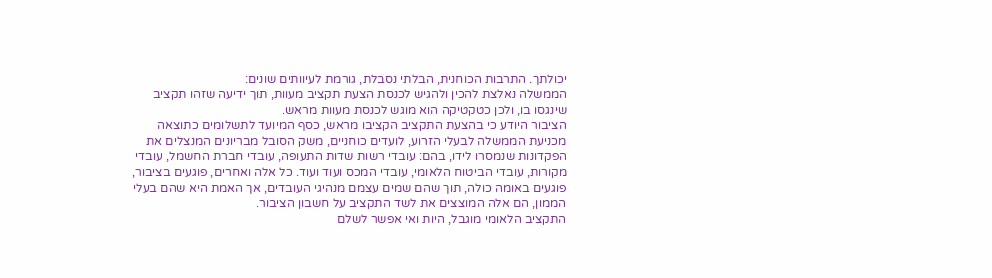יכולתך. התרבות הכוחנית, הבלתי נסבלת, גורמת לעיוותים שונים:
הממשלה נאלצת להכין ולהגיש לכנסת הצעת תקציב מעוות, תוך ידיעה שזהו תקציב שינגסו בו, ולכן כטקטיקה הוא מוגש לכנסת מעוות מראש.
הציבור היודע כי בהצעת התקציב הקציבו מראש, כסף המיועד לתשלומים כתוצאה מכניעת הממשלה לבעלי הזרוע, לועדים כוחניים, משק הסובל מבריונים המנצלים את הפקדונות שנמסרו לידו, בהם: עובדי רשות שדות התעופה, עובדי חברת החשמל, עובדי מקורות, עובדי הביטוח הלאומי, עובדי המכס ועוד ועוד. כל אלה ואחרים, פוגעים בציבור, פוגעים באומה כולה, תוך שהם שמים עצמם מנהיגי העובדים, אך האמת היא שהם בעלי הממון, הם אלה המוצצים את לשד התקציב על חשבון הציבור.
התקציב הלאומי מוגבל, היות ואי אפשר לשלם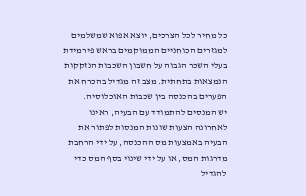כל מחיר לכל הצרכים, יוצא אפוא שמשלמים למגזרים הכוחניים הממוקמים בראש פירמידת בעלי השכר הגבוה על חשבון השכבות הנזקקות הנמצאות בתחתית. מצב זה מגדיל בהכרח את הפערים בהכנסה בין שכבות האוכלוסיה.
יש המנסים להתמודד עם הבעיה, ראינו לאחרונה הצעות שונות המנסות לפתור את הבעיה באמצעות מס ההכנסה, על ידי הרחבת מדרגות המס, או על ידי שינוי בסף המס כדי להגדיל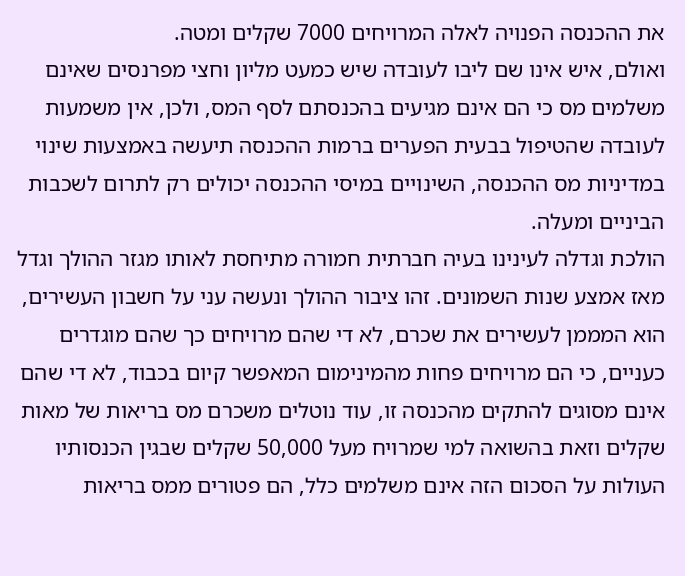את ההכנסה הפנויה לאלה המרויחים 7000 שקלים ומטה.
ואולם, איש אינו שם ליבו לעובדה שיש כמעט מליון וחצי מפרנסים שאינם משלמים מס כי הם אינם מגיעים בהכנסתם לסף המס, ולכן, אין משמעות לעובדה שהטיפול בבעית הפערים ברמות ההכנסה תיעשה באמצעות שינוי במדיניות מס ההכנסה, השינויים במיסי ההכנסה יכולים רק לתרום לשכבות הביניים ומעלה.
הולכת וגדלה לעינינו בעיה חברתית חמורה מתיחסת לאותו מגזר ההולך וגדל מאז אמצע שנות השמונים. זהו ציבור ההולך ונעשה עני על חשבון העשירים, הוא המממן לעשירים את שכרם, לא די שהם מרויחים כך שהם מוגדרים כעניים, כי הם מרויחים פחות מהמינימום המאפשר קיום בכבוד, לא די שהם אינם מסוגים להתקים מהכנסה זו, עוד נוטלים משכרם מס בריאות של מאות שקלים וזאת בהשואה למי שמרויח מעל 50,000 שקלים שבגין הכנסותיו העולות על הסכום הזה אינם משלמים כלל, הם פטורים ממס בריאות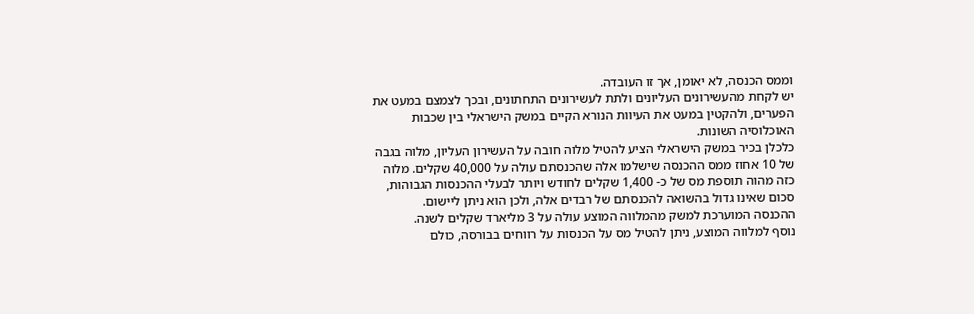וממס הכנסה, לא יאומן, אך זו העובדה.
יש לקחת מהעשירונים העליונים ולתת לעשירונים התחתונים, ובכך לצמצם במעט את הפערים, ולהקטין במעט את העיוות הנורא הקיים במשק הישראלי בין שכבות האוכלוסיה השונות.
כלכלן בכיר במשק הישראלי הציע להטיל מלוה חובה על העשירון העליון, מלוה בגבה של 10 אחוז ממס ההכנסה שישלמו אלה שהכנסתם עולה על 40,000 שקלים. מלוה כזה מהוה תוספת מס של כ- 1,400 שקלים לחודש ויותר לבעלי ההכנסות הגבוהות, סכום שאינו גדול בהשואה להכנסתם של רבדים אלה, ולכן הוא ניתן ליישום.
ההכנסה המוערכת למשק מהמלווה המוצע עולה על 3 מליארד שקלים לשנה.
נוסף למלווה המוצע, ניתן להטיל מס על הכנסות על רווחים בבורסה, כולם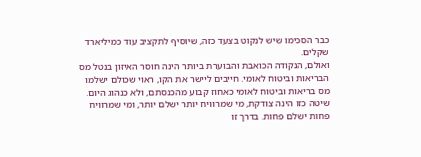כבר הסכימו שיש לנקוט בצעד כזה, שיוסיף לתקציב עוד כמיליארד שקלים.
ואולם, הנקודה הכואבת והבוערת ביותר הינה חוסר האיזון בנטל מס הבריאות וביטוח לאומי. חייבים ליישר את הקו, ראוי שכולם ישלמו מס בריאות וביטוח לאומי כאחוז קבוע מהכנסתם, ולא כנהוג היום. שיטה כזו הינה צודקת, מי שמרוויח יותר ישלם יותר, ומי שמרוויח פחות ישלם פחות. בדרך זו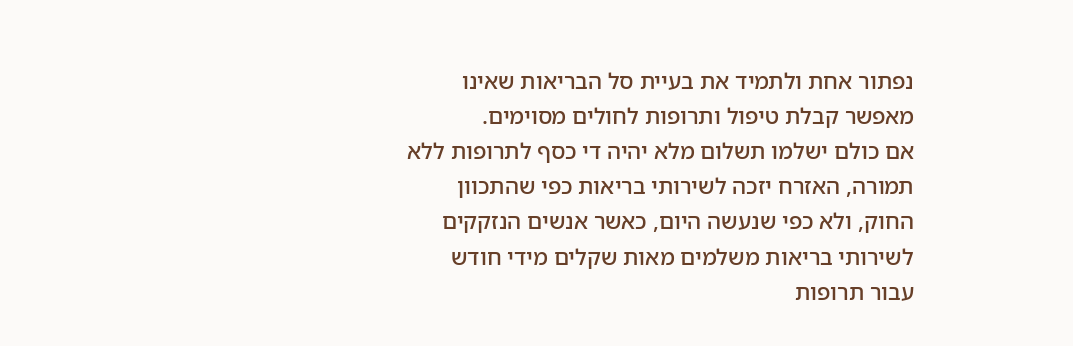נפתור אחת ולתמיד את בעיית סל הבריאות שאינו מאפשר קבלת טיפול ותרופות לחולים מסוימים.
אם כולם ישלמו תשלום מלא יהיה די כסף לתרופות ללא תמורה, האזרח יזכה לשירותי בריאות כפי שהתכוון החוק, ולא כפי שנעשה היום, כאשר אנשים הנזקקים לשירותי בריאות משלמים מאות שקלים מידי חודש עבור תרופות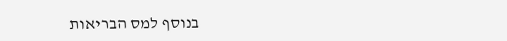בנוסף למס הבריאות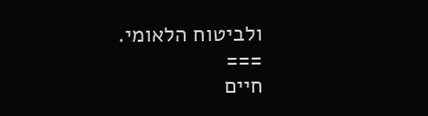ולביטוח הלאומי.
===
חיים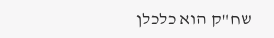שח"ק הוא כלכלן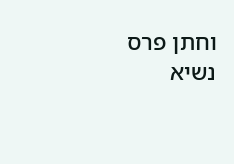וחתן פרס נשיא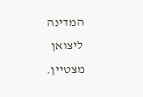המדינה ליצואן מצטיין.